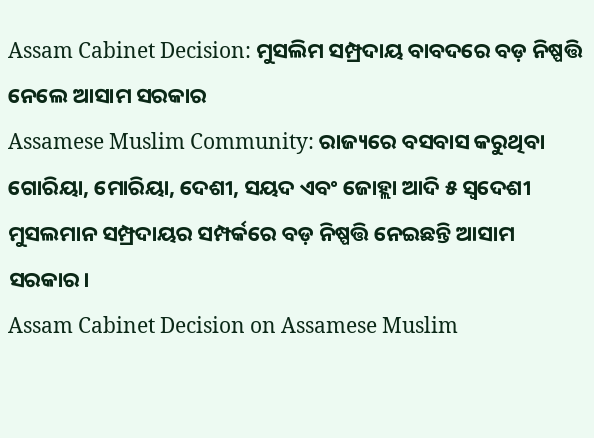Assam Cabinet Decision: ମୁସଲିମ ସମ୍ପ୍ରଦାୟ ବାବଦରେ ବଡ଼ ନିଷ୍ପତ୍ତି ନେଲେ ଆସାମ ସରକାର
Assamese Muslim Community: ରାଜ୍ୟରେ ବସବାସ କରୁଥିବା ଗୋରିୟା, ମୋରିୟା, ଦେଶୀ, ସୟଦ ଏବଂ ଜୋହ୍ଲା ଆଦି ୫ ସ୍ୱଦେଶୀ ମୁସଲମାନ ସମ୍ପ୍ରଦାୟର ସମ୍ପର୍କରେ ବଡ଼ ନିଷ୍ପତ୍ତି ନେଇଛନ୍ତି ଆସାମ ସରକାର।
Assam Cabinet Decision on Assamese Muslim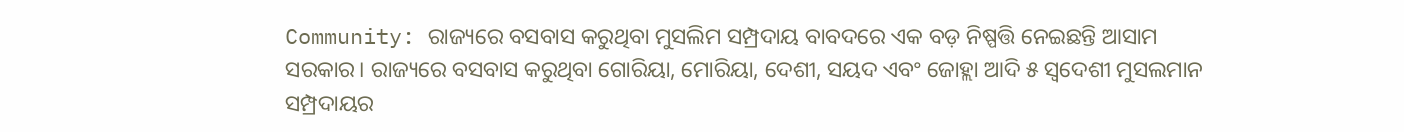Community: ରାଜ୍ୟରେ ବସବାସ କରୁଥିବା ମୁସଲିମ ସମ୍ପ୍ରଦାୟ ବାବଦରେ ଏକ ବଡ଼ ନିଷ୍ପତ୍ତି ନେଇଛନ୍ତି ଆସାମ ସରକାର। ରାଜ୍ୟରେ ବସବାସ କରୁଥିବା ଗୋରିୟା, ମୋରିୟା, ଦେଶୀ, ସୟଦ ଏବଂ ଜୋହ୍ଲା ଆଦି ୫ ସ୍ୱଦେଶୀ ମୁସଲମାନ ସମ୍ପ୍ରଦାୟର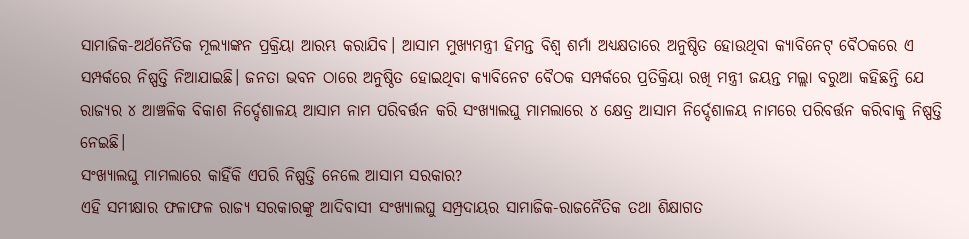ସାମାଜିକ-ଅର୍ଥନୈତିକ ମୂଲ୍ୟାଙ୍କନ ପ୍ରକ୍ରିୟା ଆରମ୍ଭ କରାଯିବ। ଆସାମ ମୁଖ୍ୟମନ୍ତ୍ରୀ ହିମନ୍ତ ବିଶ୍ୱ ଶର୍ମା ଅଧ୍ୟକ୍ଷତାରେ ଅନୁଷ୍ଠିତ ହୋଉଥିବା କ୍ୟାବିନେଟ୍ ବୈଠକରେ ଏ ସମ୍ପର୍କରେ ନିଷ୍ପତ୍ତି ନିଆଯାଇଛି। ଜନତା ଭବନ ଠାରେ ଅନୁଷ୍ଠିତ ହୋଇଥିବା କ୍ୟାବିନେଟ ବୈଠକ ସମ୍ପର୍କରେ ପ୍ରତିକ୍ରିୟା ରଖି ମନ୍ତ୍ରୀ ଜୟନ୍ତ ମଲ୍ଲା ବରୁଆ କହିଛନ୍ତି ଯେ ରାଜ୍ୟର ୪ ଆଞ୍ଚଳିକ ବିକାଶ ନିର୍ଦ୍ଦେଶାଳୟ ଆସାମ ନାମ ପରିବର୍ତ୍ତନ କରି ସଂଖ୍ୟାଲଘୁ ମାମଲାରେ ୪ କ୍ଷେତ୍ର ଆସାମ ନିର୍ଦ୍ଦେଶାଳୟ ନାମରେ ପରିବର୍ତ୍ତନ କରିବାକୁ ନିଷ୍ପତ୍ତି ନେଇଛି।
ସଂଖ୍ୟାଲଘୁ ମାମଲାରେ କାହିଁକି ଏପରି ନିଷ୍ପତ୍ତି ନେଲେ ଆସାମ ସରକାର?
ଏହି ସମୀକ୍ଷାର ଫଳାଫଳ ରାଜ୍ୟ ସରକାରଙ୍କୁ ଆଦିବାସୀ ସଂଖ୍ୟାଲଘୁ ସମ୍ପ୍ରଦାୟର ସାମାଜିକ-ରାଜନୈତିକ ତଥା ଶିକ୍ଷାଗତ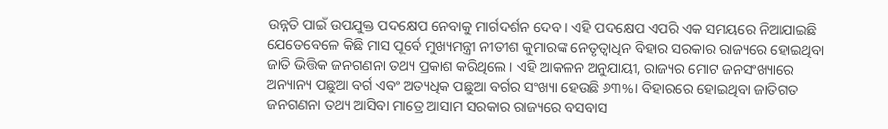ଉନ୍ନତି ପାଇଁ ଉପଯୁକ୍ତ ପଦକ୍ଷେପ ନେବାକୁ ମାର୍ଗଦର୍ଶନ ଦେବ। ଏହି ପଦକ୍ଷେପ ଏପରି ଏକ ସମୟରେ ନିଆଯାଇଛି ଯେତେବେଳେ କିଛି ମାସ ପୂର୍ବେ ମୁଖ୍ୟମନ୍ତ୍ରୀ ନୀତୀଶ କୁମାରଙ୍କ ନେତୃତ୍ୱାଧିନ ବିହାର ସରକାର ରାଜ୍ୟରେ ହୋଇଥିବା ଜାତି ଭିତ୍ତିକ ଜନଗଣନା ତଥ୍ୟ ପ୍ରକାଶ କରିଥିଲେ। ଏହି ଆକଳନ ଅନୁଯାୟୀ, ରାଜ୍ୟର ମୋଟ ଜନସଂଖ୍ୟାରେ ଅନ୍ୟାନ୍ୟ ପଛୁଆ ବର୍ଗ ଏବଂ ଅତ୍ୟଧିକ ପଛୁଆ ବର୍ଗର ସଂଖ୍ୟା ହେଉଛି ୬୩%। ବିହାରରେ ହୋଇଥିବା ଜାତିଗତ ଜନଗଣନା ତଥ୍ୟ ଆସିବା ମାତ୍ରେ ଆସାମ ସରକାର ରାଜ୍ୟରେ ବସବାସ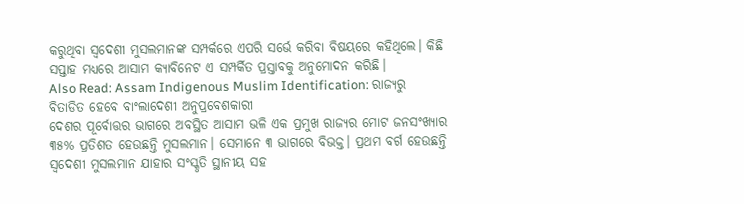କରୁଥିବା ସ୍ୱଦେଶୀ ମୁସଲମାନଙ୍କ ସମ୍ପର୍କରେ ଏପରି ସର୍ଭେ କରିବା ବିଷୟରେ କହିଥିଲେ। କିଛି ସପ୍ତାହ ମଧ୍ୟରେ ଆସାମ କ୍ୟାବିନେଟ ଏ ସମ୍ପର୍କିତ ପ୍ରସ୍ତାବକୁ ଅନୁମୋଦନ କରିଛି।
Also Read: Assam Indigenous Muslim Identification: ରାଜ୍ୟରୁ ବିତାଡିତ ହେବେ ବାଂଲାଦେଶୀ ଅନୁପ୍ରବେଶକାରୀ
ଦେଶର ପୂର୍ବୋତ୍ତର ଭାଗରେ ଅବସ୍ଥିତ ଆସାମ ଭଳି ଏକ ପ୍ରମୁଖ ରାଜ୍ୟର ମୋଟ ଜନସଂଖ୍ୟାର ୩୫% ପ୍ରତିଶତ ହେଉଛନ୍ତି ମୁସଲମାନ। ସେମାନେ ୩ ଭାଗରେ ବିଭକ୍ତ। ପ୍ରଥମ ବର୍ଗ ହେଉଛନ୍ତି ସ୍ୱଦେଶୀ ମୁସଲମାନ ଯାହାର ସଂସ୍କୃତି ସ୍ଥାନୀୟ ସହ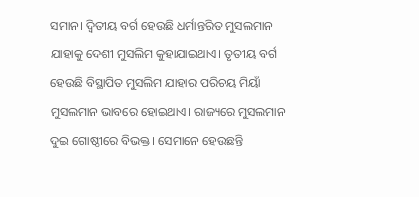ସମାନ। ଦ୍ୱିତୀୟ ବର୍ଗ ହେଉଛି ଧର୍ମାନ୍ତରିତ ମୁସଲମାନ ଯାହାକୁ ଦେଶୀ ମୁସଲିମ କୁହାଯାଇଥାଏ। ତୃତୀୟ ବର୍ଗ ହେଉଛି ବିସ୍ଥାପିତ ମୁସଲିମ ଯାହାର ପରିଚୟ ମିୟାଁ ମୁସଲମାନ ଭାବରେ ହୋଇଥାଏ। ରାଜ୍ୟରେ ମୁସଲମାନ ଦୁଇ ଗୋଷ୍ଠୀରେ ବିଭକ୍ତ। ସେମାନେ ହେଉଛନ୍ତି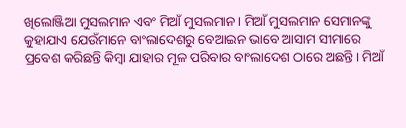ଖିଲୋଞ୍ଜିଆ ମୁସଲମାନ ଏବଂ ମିଆଁ ମୁସଲମାନ। ମିଆଁ ମୁସଲମାନ ସେମାନଙ୍କୁ କୁହାଯାଏ ଯେଉଁମାନେ ବାଂଲାଦେଶରୁ ବେଆଇନ ଭାବେ ଆସାମ ସୀମାରେ ପ୍ରବେଶ କରିଛନ୍ତି କିମ୍ବା ଯାହାର ମୂଳ ପରିବାର ବାଂଲାଦେଶ ଠାରେ ଅଛନ୍ତି। ମିଆଁ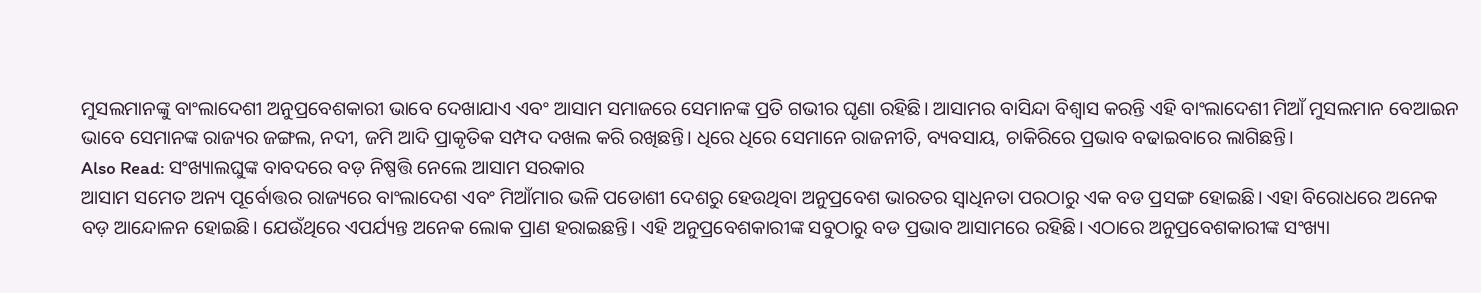ମୁସଲମାନଙ୍କୁ ବାଂଲାଦେଶୀ ଅନୁପ୍ରବେଶକାରୀ ଭାବେ ଦେଖାଯାଏ ଏବଂ ଆସାମ ସମାଜରେ ସେମାନଙ୍କ ପ୍ରତି ଗଭୀର ଘୃଣା ରହିଛି। ଆସାମର ବାସିନ୍ଦା ବିଶ୍ୱାସ କରନ୍ତି ଏହି ବାଂଲାଦେଶୀ ମିଆଁ ମୁସଲମାନ ବେଆଇନ ଭାବେ ସେମାନଙ୍କ ରାଜ୍ୟର ଜଙ୍ଗଲ, ନଦୀ, ଜମି ଆଦି ପ୍ରାକୃତିକ ସମ୍ପଦ ଦଖଲ କରି ରଖିଛନ୍ତି। ଧିରେ ଧିରେ ସେମାନେ ରାଜନୀତି, ବ୍ୟବସାୟ, ଚାକିରିରେ ପ୍ରଭାବ ବଢାଇବାରେ ଲାଗିଛନ୍ତି।
Also Read: ସଂଖ୍ୟାଲଘୁଙ୍କ ବାବଦରେ ବଡ଼ ନିଷ୍ପତ୍ତି ନେଲେ ଆସାମ ସରକାର
ଆସାମ ସମେତ ଅନ୍ୟ ପୂର୍ବୋତ୍ତର ରାଜ୍ୟରେ ବାଂଲାଦେଶ ଏବଂ ମିଆଁମାର ଭଳି ପଡୋଶୀ ଦେଶରୁ ହେଉଥିବା ଅନୁପ୍ରବେଶ ଭାରତର ସ୍ୱାଧିନତା ପରଠାରୁ ଏକ ବଡ ପ୍ରସଙ୍ଗ ହୋଇଛି। ଏହା ବିରୋଧରେ ଅନେକ ବଡ଼ ଆନ୍ଦୋଳନ ହୋଇଛି। ଯେଉଁଥିରେ ଏପର୍ଯ୍ୟନ୍ତ ଅନେକ ଲୋକ ପ୍ରାଣ ହରାଇଛନ୍ତି। ଏହି ଅନୁପ୍ରବେଶକାରୀଙ୍କ ସବୁଠାରୁ ବଡ ପ୍ରଭାବ ଆସାମରେ ରହିଛି। ଏଠାରେ ଅନୁପ୍ରବେଶକାରୀଙ୍କ ସଂଖ୍ୟା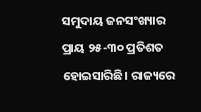ସମୁଦାୟ ଜନସଂଖ୍ୟାର ପ୍ରାୟ ୨୫-୩୦ ପ୍ରତିଶତ ହୋଇସାରିଛି। ରାଜ୍ୟରେ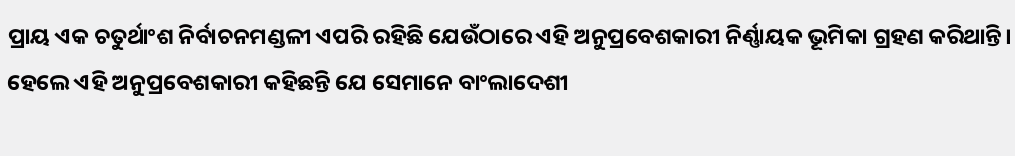ପ୍ରାୟ ଏକ ଚତୁର୍ଥାଂଶ ନିର୍ବାଚନମଣ୍ଡଳୀ ଏପରି ରହିଛି ଯେଉଁଠାରେ ଏହି ଅନୁପ୍ରବେଶକାରୀ ନିର୍ଣ୍ଣାୟକ ଭୂମିକା ଗ୍ରହଣ କରିଥାନ୍ତି। ହେଲେ ଏହି ଅନୁପ୍ରବେଶକାରୀ କହିଛନ୍ତି ଯେ ସେମାନେ ବାଂଲାଦେଶୀ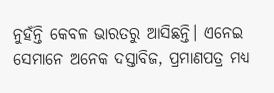ନୁହଁନ୍ତି କେବଳ ଭାରତରୁ ଆସିଛନ୍ତି। ଏନେଇ ସେମାନେ ଅନେକ ଦସ୍ତାବିଜ, ପ୍ରମାଣପତ୍ର ମଧ୍ୟ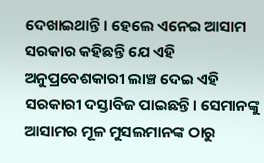ଦେଖାଇଥାନ୍ତି। ହେଲେ ଏନେଇ ଆସାମ ସରକାର କହିଛନ୍ତି ଯେ ଏହି ଅନୁପ୍ରବେଶକାରୀ ଲାଞ୍ଚ ଦେଇ ଏହି ସରକାରୀ ଦସ୍ତାବିଜ ପାଇଛନ୍ତି। ସେମାନଙ୍କୁ ଆସାମର ମୂଳ ମୁସଲମାନଙ୍କ ଠାରୁ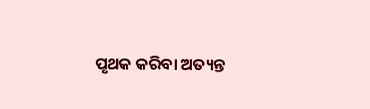ପୃଥକ କରିବା ଅତ୍ୟନ୍ତ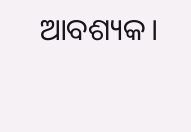ଆବଶ୍ୟକ।